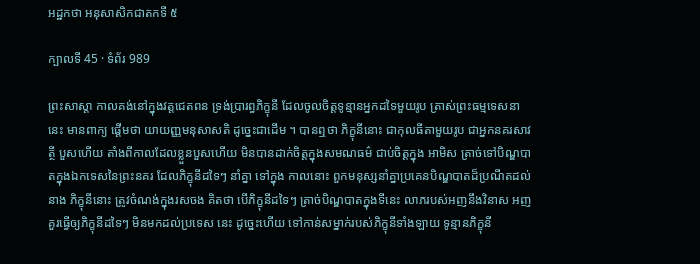អដ្ឋកថា អនុសាសិកជាតកទី ៥

ក្បាលទី 45 · ទំព័រ 989

ព្រះសាស្តា កាលគង់នៅក្នុងវត្តជេតពន ទ្រង់ប្រារព្ធភិក្ខុនី ដែលចូលចិត្តទូន្មានអ្នកដទៃមួយរូប ត្រាស់ព្រះធម្មទេសនានេះ មានពាក្យ ផ្តើមថា យាយញ្ញមនុសាសតិ ដូច្នេះជាដើម ។ បានឮថា ភិក្ខុនីនោះ ជាកុលធីតាមួយរូប ជាអ្នកនគរសាវត្ថី បួសហើយ តាំងពីកាលដែលខ្លួនបួសហើយ មិនបានដាក់ចិត្តក្នុងសមណធម៌ ជាប់ចិត្តក្នុង អាមិស ត្រាច់ទៅបិណ្ឌបាតក្នុងឯកទេសនៃព្រះនគរ ដែលភិក្ខុនីដទៃៗ នាំគ្នា ទៅក្នុង កាលនោះ ពួកមនុស្សនាំគ្នាប្រគេនបិណ្ឌបាតដ៏ប្រណីតដល់នាង ភិក្ខុនីនោះ ត្រូវចំណង់ក្នុងរសចង គិតថា បើភិក្ខុនីដទៃៗ ត្រាច់បិណ្ឌបាតក្នុងទីនេះ លាភរបស់អញនឹងវិនាស អញគួរធ្វើឲ្យភិក្ខុនីដទៃៗ មិនមកដល់ប្រទេស នេះ ដូច្នេះហើយ ទៅកាន់សម្នាក់របស់ភិក្ខុនីទាំងឡាយ ទូន្មានភិក្ខុនី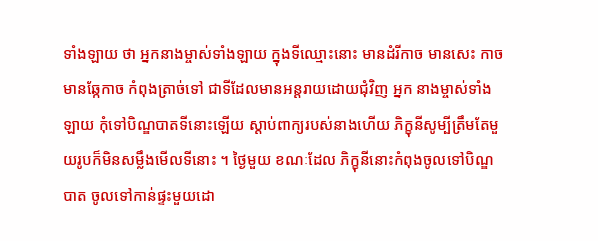ទាំងឡាយ ថា អ្នកនាងម្ចាស់ទាំងឡាយ ក្នុងទីឈ្មោះនោះ មានដំរីកាច មានសេះ កាច មានឆ្កែកាច កំពុងត្រាច់ទៅ ជាទីដែលមានអន្តរាយដោយជុំវិញ អ្នក នាងម្ចាស់ទាំងឡាយ កុំទៅបិណ្ឌបាតទីនោះឡើយ ស្តាប់ពាក្យរបស់នាងហើយ ភិក្ខុនីសូម្បីត្រឹមតែមួយរូបក៏មិនសម្លឹងមើលទីនោះ ។ ថ្ងៃមួយ ខណៈដែល ភិក្ខុនីនោះកំពុងចូលទៅបិណ្ឌបាត ចូលទៅកាន់ផ្ទះមួយដោ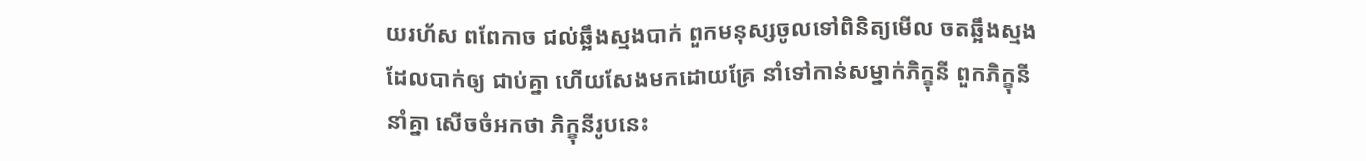យរហ័ស ពពែកាច ជល់ឆ្អឹងស្មងបាក់ ពួកមនុស្សចូលទៅពិនិត្យមើល ចតឆ្អឹងស្មងដែលបាក់ឲ្យ ជាប់គ្នា ហើយសែងមកដោយគ្រែ នាំទៅកាន់សម្នាក់ភិក្ខុនី ពួកភិក្ខុនីនាំគ្នា សើចចំអកថា ភិក្ខុនីរូបនេះ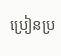ប្រៀនប្រ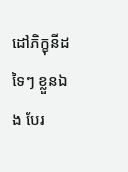ដៅភិក្ខុនីដទៃៗ ខ្លួនឯង បែរ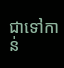ជាទៅកាន់